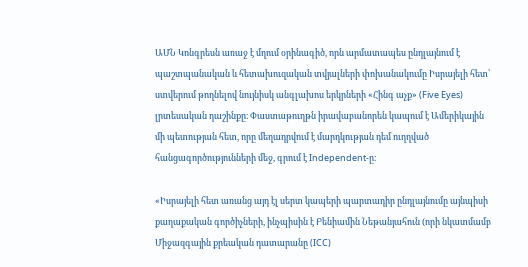ԱՄՆ Կոնգրեսն առաջ է մղում օրինագիծ, որն արմատապես ընդլայնում է պաշտպանական և հետախուզական տվյալների փոխանակումը Իսրայելի հետ՝ ստվերում թողնելով նույնիսկ անգլախոս երկրների «Հինգ աչք» (Five Eyes) լրտեսական դաշինքը։ Փաստաթուղթն իրավաբանորեն կապում է Ամերիկային մի պետության հետ, որը մեղադրվում է մարդկության դեմ ուղղված հանցագործությունների մեջ, գրում է Independent-ը։

«Իսրայելի հետ առանց այդ էլ սերտ կապերի պարտադիր ընդլայնումը այնպիսի քաղաքական գործիչների, ինչպիսին է Բենիամին Նեթանյահուն (որի նկատմամբ Միջազգային քրեական դատարանը (ICC)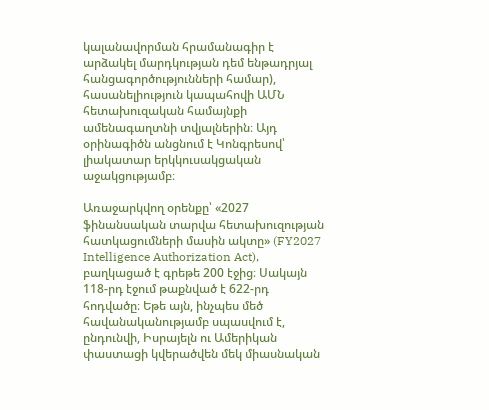կալանավորման հրամանագիր է արձակել մարդկության դեմ ենթադրյալ հանցագործությունների համար), հասանելիություն կապահովի ԱՄՆ հետախուզական համայնքի ամենագաղտնի տվյալներին։ Այդ օրինագիծն անցնում է Կոնգրեսով՝ լիակատար երկկուսակցական աջակցությամբ։

Առաջարկվող օրենքը՝ «2027 ֆինանսական տարվա հետախուզության հատկացումների մասին ակտը» (FY2027 Intelligence Authorization Act), բաղկացած է գրեթե 200 էջից։ Սակայն 118-րդ էջում թաքնված է 622-րդ հոդվածը։ Եթե այն, ինչպես մեծ հավանականությամբ սպասվում է, ընդունվի, Իսրայելն ու Ամերիկան փաստացի կվերածվեն մեկ միասնական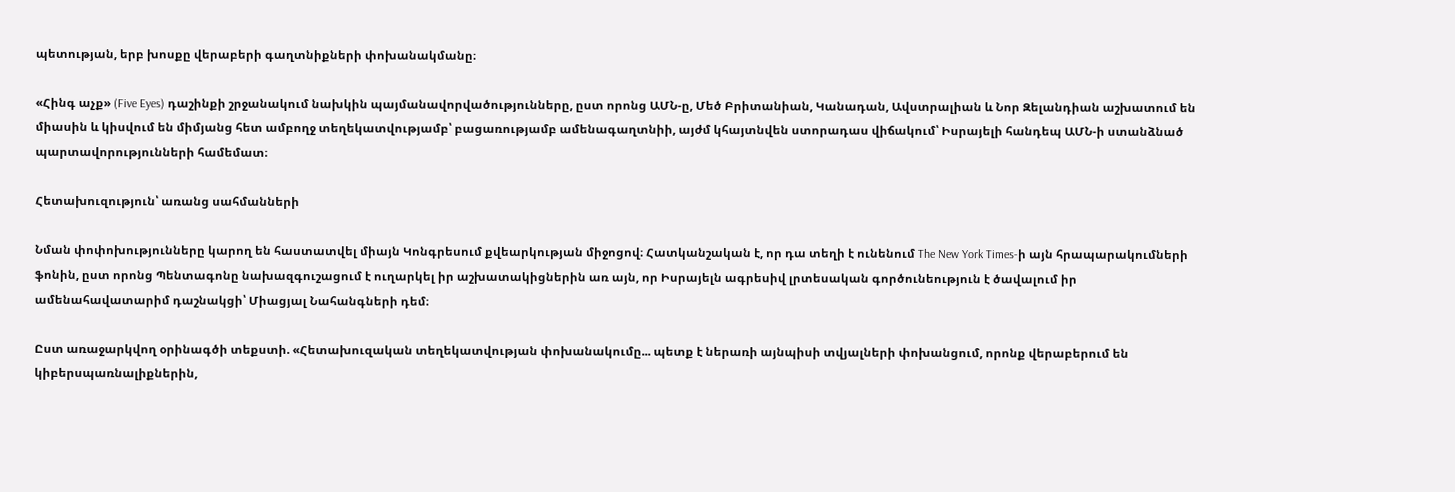պետության, երբ խոսքը վերաբերի գաղտնիքների փոխանակմանը։

«Հինգ աչք» (Five Eyes) դաշինքի շրջանակում նախկին պայմանավորվածությունները, ըստ որոնց ԱՄՆ-ը, Մեծ Բրիտանիան, Կանադան, Ավստրալիան և Նոր Զելանդիան աշխատում են միասին և կիսվում են միմյանց հետ ամբողջ տեղեկատվությամբ՝ բացառությամբ ամենագաղտնիի, այժմ կհայտնվեն ստորադաս վիճակում՝ Իսրայելի հանդեպ ԱՄՆ-ի ստանձնած պարտավորությունների համեմատ։

Հետախուզություն՝ առանց սահմանների

Նման փոփոխությունները կարող են հաստատվել միայն Կոնգրեսում քվեարկության միջոցով։ Հատկանշական է, որ դա տեղի է ունենում The New York Times-ի այն հրապարակումների ֆոնին, ըստ որոնց Պենտագոնը նախազգուշացում է ուղարկել իր աշխատակիցներին առ այն, որ Իսրայելն ագրեսիվ լրտեսական գործունեություն է ծավալում իր ամենահավատարիմ դաշնակցի՝ Միացյալ Նահանգների դեմ։

Ըստ առաջարկվող օրինագծի տեքստի. «Հետախուզական տեղեկատվության փոխանակումը... պետք է ներառի այնպիսի տվյալների փոխանցում, որոնք վերաբերում են կիբերսպառնալիքներին,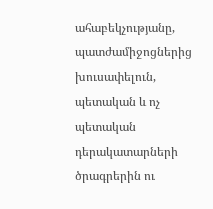ահաբեկչությանը, պատժամիջոցներից խուսափելուն, պետական և ոչ պետական դերակատարների ծրագրերին ու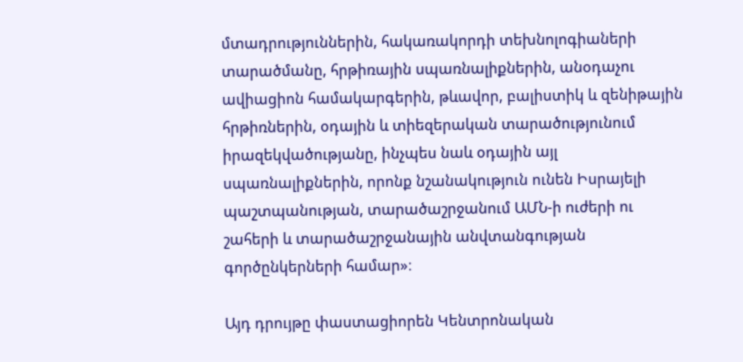մտադրություններին, հակառակորդի տեխնոլոգիաների տարածմանը, հրթիռային սպառնալիքներին, անօդաչու ավիացիոն համակարգերին, թևավոր, բալիստիկ և զենիթային հրթիռներին, օդային և տիեզերական տարածությունում իրազեկվածությանը, ինչպես նաև օդային այլ սպառնալիքներին, որոնք նշանակություն ունեն Իսրայելի պաշտպանության, տարածաշրջանում ԱՄՆ-ի ուժերի ու շահերի և տարածաշրջանային անվտանգության գործընկերների համար»։

Այդ դրույթը փաստացիորեն Կենտրոնական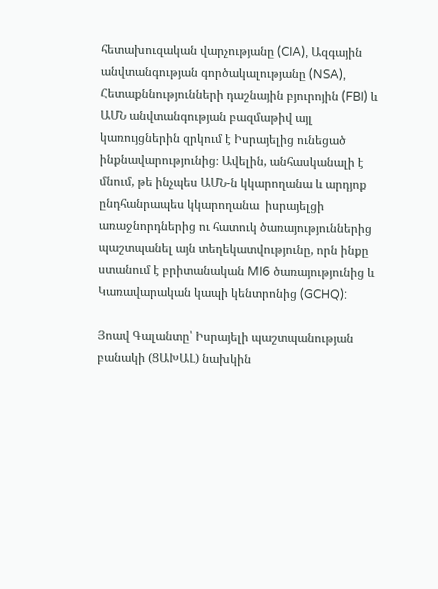հետախուզական վարչությանը (CIA), Ազգային անվտանգության գործակալությանը (NSA), Հետաքննությունների դաշնային բյուրոյին (FBI) և ԱՄՆ անվտանգության բազմաթիվ այլ կառույցներին զրկում է Իսրայելից ունեցած ինքնավարությունից։ Ավելին, անհասկանալի է մնում, թե ինչպես ԱՄՆ-ն կկարողանա և արդյոք ընդհանրապես կկարողանա  իսրայելցի առաջնորդներից ու հատուկ ծառայություններից պաշտպանել այն տեղեկատվությունը, որն ինքը ստանում է բրիտանական MI6 ծառայությունից և Կառավարական կապի կենտրոնից (GCHQ):

Յոավ Գալանտը՝ Իսրայելի պաշտպանության բանակի (ՑԱԽԱԼ) նախկին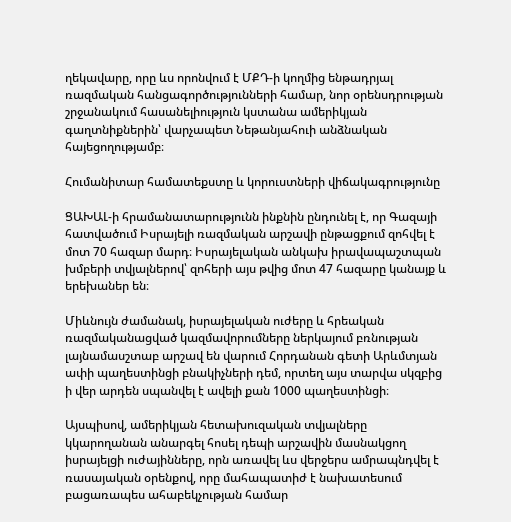ղեկավարը, որը ևս որոնվում է ՄՔԴ-ի կողմից ենթադրյալ ռազմական հանցագործությունների համար, նոր օրենսդրության շրջանակում հասանելիություն կստանա ամերիկյան գաղտնիքներին՝ վարչապետ Նեթանյահուի անձնական հայեցողությամբ։

Հումանիտար համատեքստը և կորուստների վիճակագրությունը

ՑԱԽԱԼ-ի հրամանատարությունն ինքնին ընդունել է, որ Գազայի հատվածում Իսրայելի ռազմական արշավի ընթացքում զոհվել է մոտ 70 հազար մարդ։ Իսրայելական անկախ իրավապաշտպան խմբերի տվյալներով՝ զոհերի այս թվից մոտ 47 հազարը կանայք և երեխաներ են։

Միևնույն ժամանակ, իսրայելական ուժերը և հրեական ռազմականացված կազմավորումները ներկայում բռնության լայնամասշտաբ արշավ են վարում Հորդանան գետի Արևմտյան ափի պաղեստինցի բնակիչների դեմ, որտեղ այս տարվա սկզբից ի վեր արդեն սպանվել է ավելի քան 1000 պաղեստինցի։

Այսպիսով, ամերիկյան հետախուզական տվյալները կկարողանան անարգել հոսել դեպի արշավին մասնակցող իսրայելցի ուժայինները, որն առավել ևս վերջերս ամրապնդվել է ռասայական օրենքով, որը մահապատիժ է նախատեսում բացառապես ահաբեկչության համար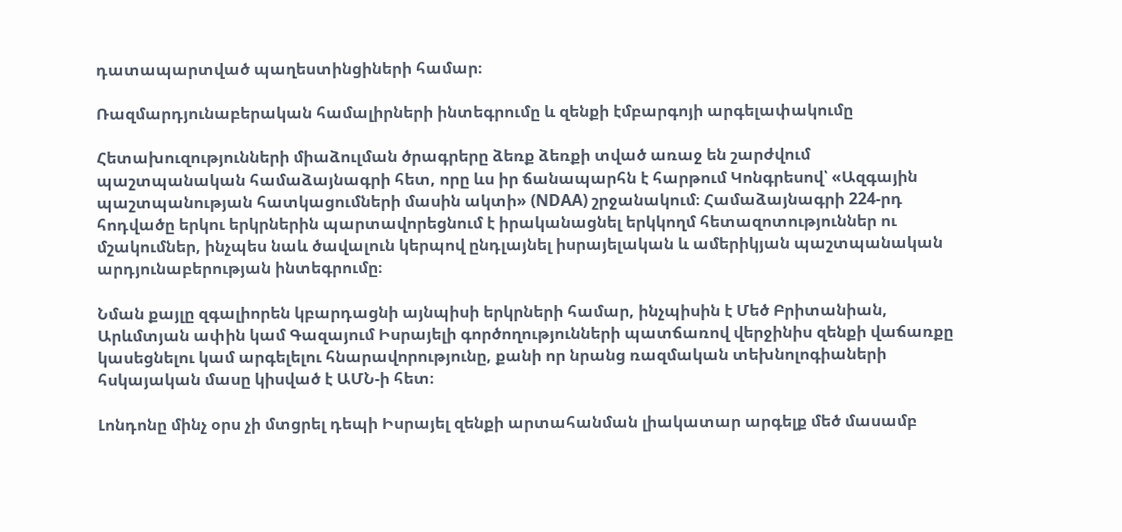դատապարտված պաղեստինցիների համար։

Ռազմարդյունաբերական համալիրների ինտեգրումը և զենքի էմբարգոյի արգելափակումը

Հետախուզությունների միաձուլման ծրագրերը ձեռք ձեռքի տված առաջ են շարժվում պաշտպանական համաձայնագրի հետ, որը ևս իր ճանապարհն է հարթում Կոնգրեսով՝ «Ազգային պաշտպանության հատկացումների մասին ակտի» (NDAA) շրջանակում։ Համաձայնագրի 224-րդ հոդվածը երկու երկրներին պարտավորեցնում է իրականացնել երկկողմ հետազոտություններ ու մշակումներ, ինչպես նաև ծավալուն կերպով ընդլայնել իսրայելական և ամերիկյան պաշտպանական արդյունաբերության ինտեգրումը։

Նման քայլը զգալիորեն կբարդացնի այնպիսի երկրների համար, ինչպիսին է Մեծ Բրիտանիան, Արևմտյան ափին կամ Գազայում Իսրայելի գործողությունների պատճառով վերջինիս զենքի վաճառքը կասեցնելու կամ արգելելու հնարավորությունը, քանի որ նրանց ռազմական տեխնոլոգիաների հսկայական մասը կիսված է ԱՄՆ-ի հետ։

Լոնդոնը մինչ օրս չի մտցրել դեպի Իսրայել զենքի արտահանման լիակատար արգելք մեծ մասամբ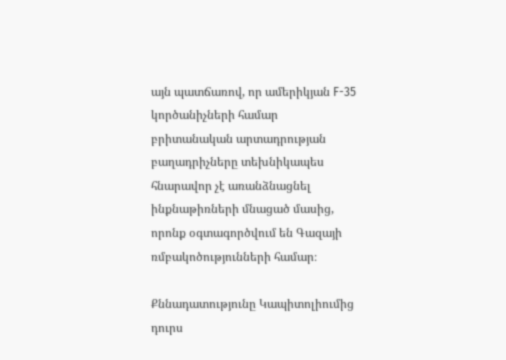այն պատճառով, որ ամերիկյան F-35 կործանիչների համար բրիտանական արտադրության բաղադրիչները տեխնիկապես հնարավոր չէ առանձնացնել ինքնաթիռների մնացած մասից, որոնք օգտագործվում են Գազայի ռմբակոծությունների համար։

Քննադատությունը Կապիտոլիումից դուրս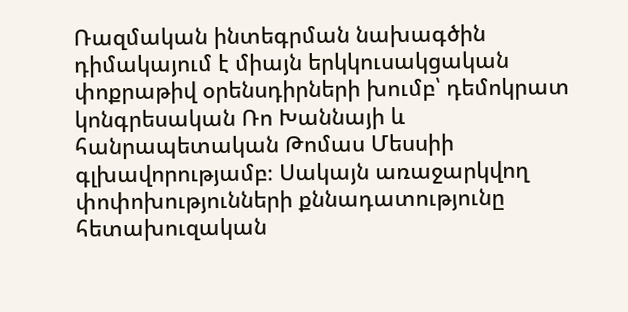Ռազմական ինտեգրման նախագծին դիմակայում է միայն երկկուսակցական փոքրաթիվ օրենսդիրների խումբ՝ դեմոկրատ կոնգրեսական Ռո Խաննայի և հանրապետական Թոմաս Մեսսիի գլխավորությամբ։ Սակայն առաջարկվող փոփոխությունների քննադատությունը հետախուզական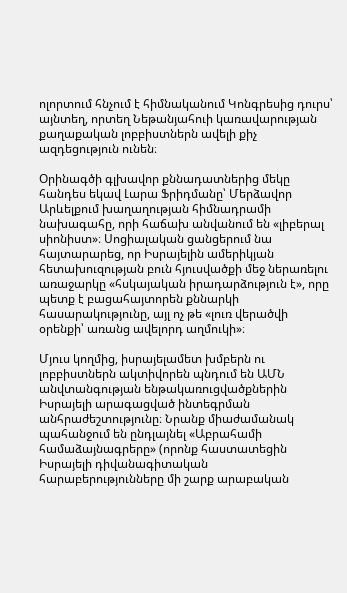ոլորտում հնչում է հիմնականում Կոնգրեսից դուրս՝ այնտեղ, որտեղ Նեթանյահուի կառավարության քաղաքական լոբբիստներն ավելի քիչ ազդեցություն ունեն։

Օրինագծի գլխավոր քննադատներից մեկը հանդես եկավ Լարա Ֆրիդմանը՝ Մերձավոր Արևելքում խաղաղության հիմնադրամի նախագահը, որի հաճախ անվանում են «լիբերալ սիոնիստ»։ Սոցիալական ցանցերում նա հայտարարեց, որ Իսրայելին ամերիկյան հետախուզության բուն հյուսվածքի մեջ ներառելու առաջարկը «հսկայական իրադարձություն է», որը պետք է բացահայտորեն քննարկի հասարակությունը, այլ ոչ թե «լուռ վերածվի օրենքի՝ առանց ավելորդ աղմուկի»։

Մյուս կողմից, իսրայելամետ խմբերն ու լոբբիստներն ակտիվորեն պնդում են ԱՄՆ անվտանգության ենթակառուցվածքներին Իսրայելի արագացված ինտեգրման անհրաժեշտությունը։ Նրանք միաժամանակ պահանջում են ընդլայնել «Աբրահամի համաձայնագրերը» (որոնք հաստատեցին Իսրայելի դիվանագիտական հարաբերությունները մի շարք արաբական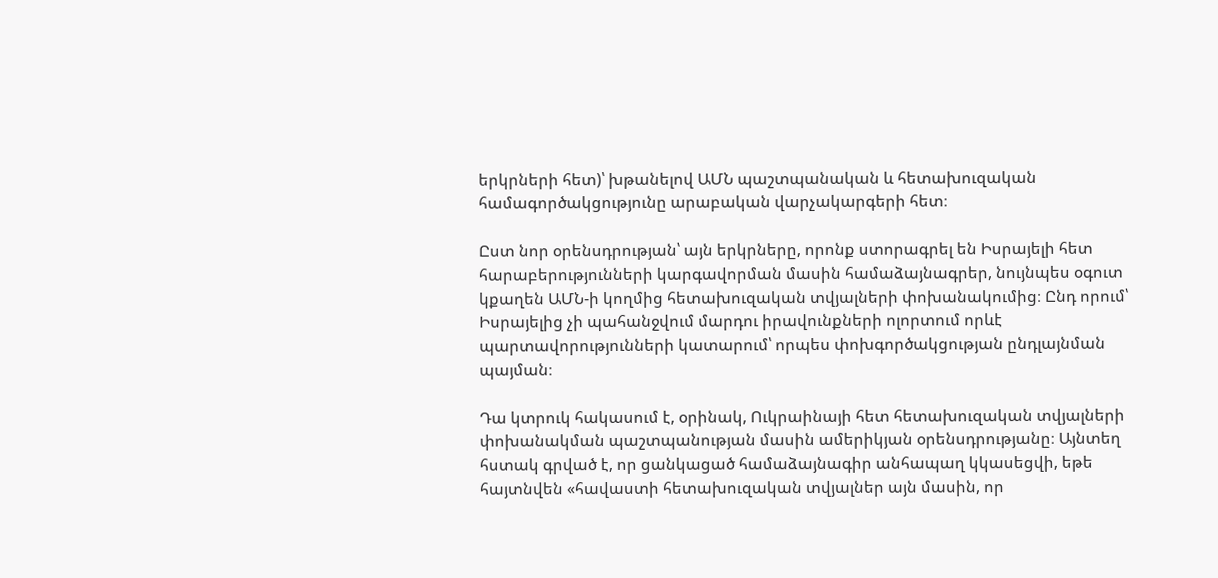երկրների հետ)՝ խթանելով ԱՄՆ պաշտպանական և հետախուզական համագործակցությունը արաբական վարչակարգերի հետ։

Ըստ նոր օրենսդրության՝ այն երկրները, որոնք ստորագրել են Իսրայելի հետ հարաբերությունների կարգավորման մասին համաձայնագրեր, նույնպես օգուտ կքաղեն ԱՄՆ-ի կողմից հետախուզական տվյալների փոխանակումից։ Ընդ որում՝ Իսրայելից չի պահանջվում մարդու իրավունքների ոլորտում որևէ պարտավորությունների կատարում՝ որպես փոխգործակցության ընդլայնման պայման։

Դա կտրուկ հակասում է, օրինակ, Ուկրաինայի հետ հետախուզական տվյալների փոխանակման պաշտպանության մասին ամերիկյան օրենսդրությանը։ Այնտեղ հստակ գրված է, որ ցանկացած համաձայնագիր անհապաղ կկասեցվի, եթե հայտնվեն «հավաստի հետախուզական տվյալներ այն մասին, որ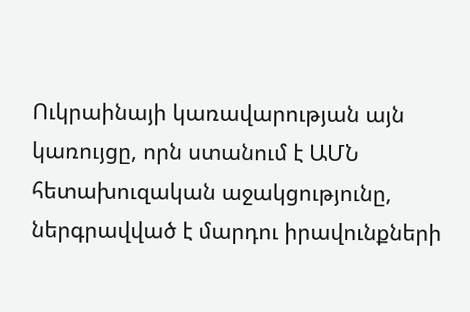Ուկրաինայի կառավարության այն կառույցը, որն ստանում է ԱՄՆ հետախուզական աջակցությունը, ներգրավված է մարդու իրավունքների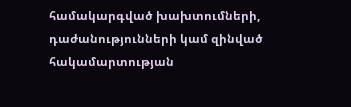համակարգված խախտումների, դաժանությունների կամ զինված հակամարտության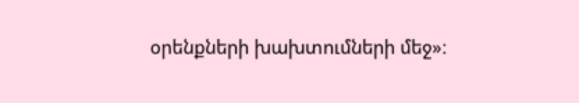օրենքների խախտումների մեջ»։